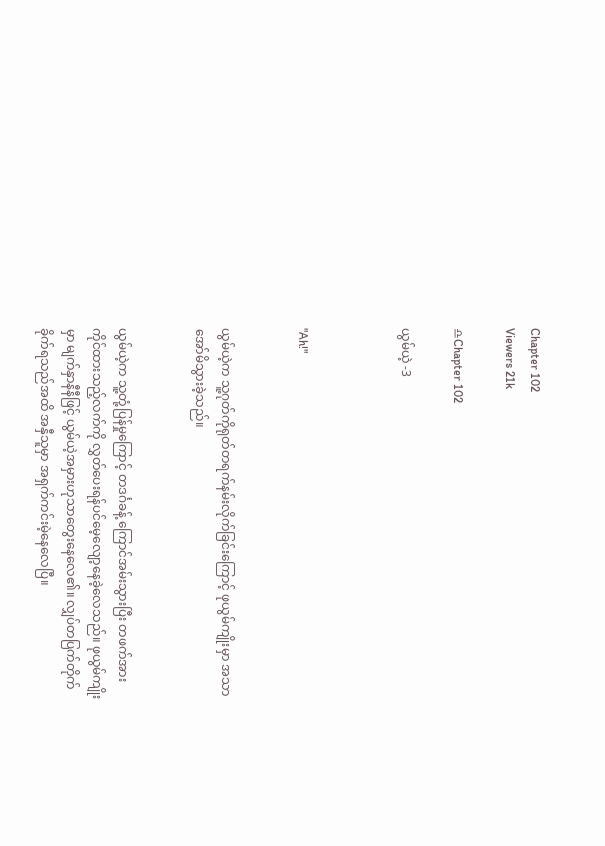Chapter 102
Viewers 21k

♎Chapter 102

ယွမ်ယဲ့ -3



"Ah!"


ယွမ်ယဲ့က သူ့ဂုတ်ကိုရုတ်တရက်နမ်းလိုက်ခြင်းကြောင့် ဖုယွမ်ကျိုးမှာ အသာအော်မိသွားခဲ့သည်။


ယွမ်ယဲ့က သူ့တုံ့ပြန်မှုကြောင့် တဒင်္ဂခန့် ကြောင်အမ်းသွားပြီး တဖက်အားကိုင်ထားသည့်လက်ကို လွှတ်ပေးရန်ပင်မေ့လျော့နေခဲ့လေသည်။ ဖုယွမ်ကျိုးမှာ မျက်နှာနီနီဖြင့် ယွမ်ယဲ့အမှားဟုသာတွေးနေလေ၏။ လျှပ်တပြက်တိုက်ခိုက်ရသည်အထိ အနှီသူမှာ အရှက်ကင်းမဲ့နေလေပြီ။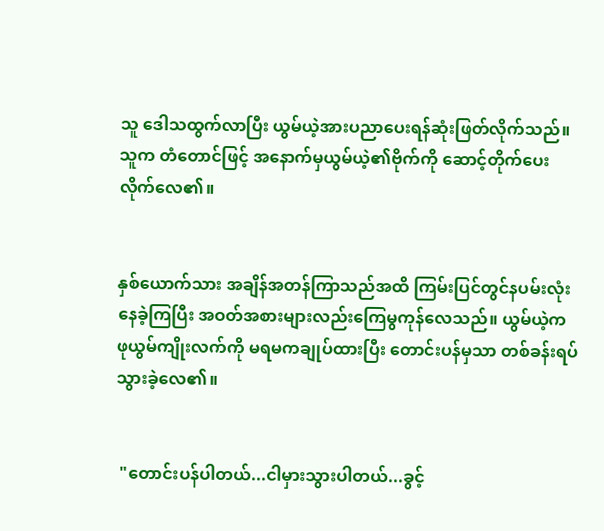သူ ဒေါသထွက်လာပြီး ယွမ်ယဲ့အားပညာပေးရန်ဆုံးဖြတ်လိုက်သည်။ သူက တံတောင်ဖြင့် အနောက်မှယွမ်ယဲ့၏ဗိုက်ကို ဆောင့်တိုက်ပေးလိုက်လေ၏။


နှစ်ယောက်သား အချိန်အတန်ကြာသည်အထိ ကြမ်းပြင်တွင်နပမ်းလုံးနေခဲ့ကြပြီး အဝတ်အစားများလည်းကြေမွကုန်လေသည်။ ယွမ်ယဲ့က ဖုယွမ်ကျိုးလက်ကို မရမကချုပ်ထားပြီး တောင်းပန်မှသာ တစ်ခန်းရပ်သွားခဲ့လေ၏။


 "တောင်းပန်ပါတယ်...ငါမှားသွားပါတယ်...ခွင့်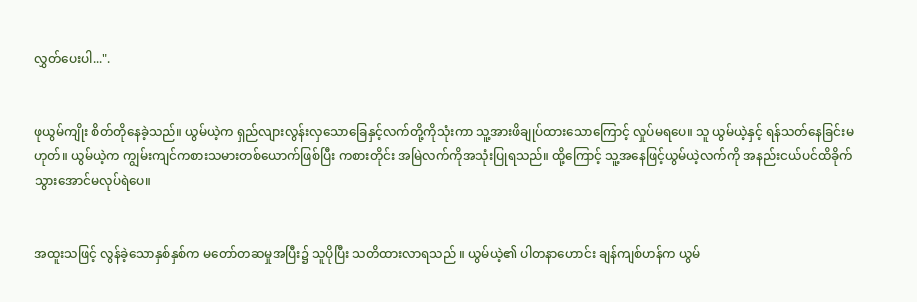လွှတ်ပေးပါ...".


ဖုယွမ်ကျိုး စိတ်တိုနေခဲ့သည်။ ယွမ်ယဲ့က ရှည်လျားလွန်းလှသောခြေနှင့်လက်တို့ကိုသုံးကာ သူ့အားဖိချုပ်ထားသောကြောင့် လှုပ်မရပေ။ သူ ယွမ်ယဲ့နှင့် ရန်သတ်နေခြင်းမဟုတ်။ ယွမ်ယဲ့က ကျွမ်းကျင်ကစားသမားတစ်ယောက်ဖြစ်ပြီး ကစားတိုင်း အမြဲလက်ကိုအသုံးပြုရသည်။ ထို့ကြောင့် သူ့အနေဖြင့်ယွမ်ယဲ့လက်ကို အနည်းငယ်ပင်ထိခိုက်သွားအောင်မလုပ်ရဲပေ။


အထူးသဖြင့် လွန်ခဲ့သောနှစ်နှစ်က မတော်တဆမှုအပြီး၌ သူပိုပြီး သတိထားလာရသည် ။ ယွမ်ယဲ့၏ ပါတနာဟောင်း ချန်ကျစ်ဟန်က ယွမ်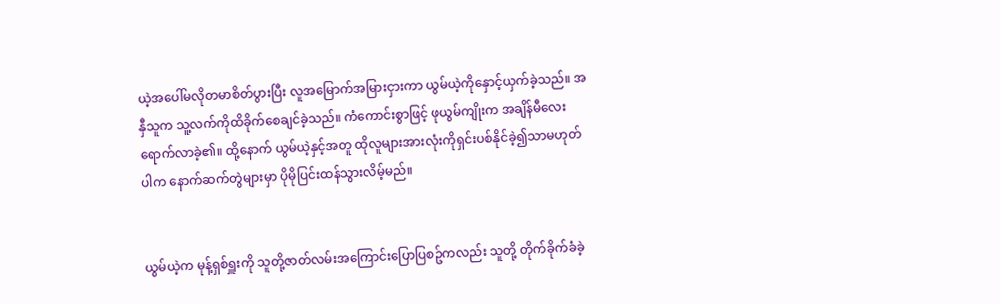ယဲ့အပေါ်မလိုတမာစိတ်ပွားပြီး လူအမြောက်အမြားငှားကာ ယွမ်ယဲ့ကိုနှောင့်ယှက်ခဲ့သည်။ အနှီသူက သူ့လက်ကိုထိခိုက်စေချင်ခဲ့သည်။ ကံကောင်းစွာဖြင့် ဖုယွမ်ကျိုးက အချိန်မီလေးရောက်လာခဲ့၏။ ထို့နောက် ယွမ်ယဲ့နှင့်အတူ ထိုလူများအားလုံးကိုရှင်းပစ်နိုင်ခဲ့၍သာမဟုတ်ပါက နောက်ဆက်တွဲများမှာ ပိုမိုပြင်းထန်သွားလိမ့်မည်။


ယွမ်ယဲ့က မုန့်ရှစ်ရှူးကို သူတို့ဇာတ်လမ်းအကြောင်းပြောပြစဥ်ကလည်း သူတို့ တိုက်ခိုက်ခံခဲ့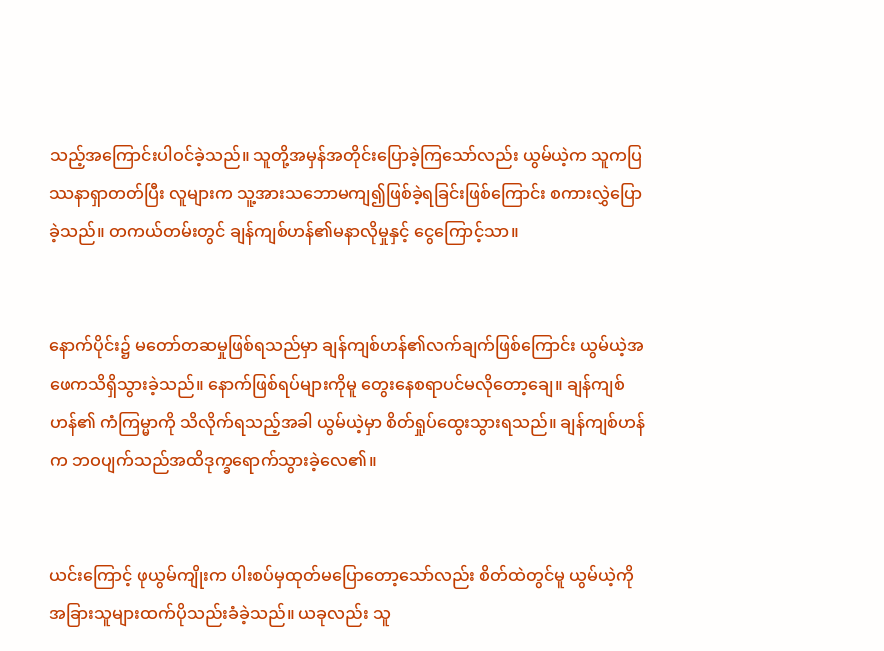သည့်အကြောင်းပါဝင်ခဲ့သည်။ သူတို့အမှန်အတိုင်းပြောခဲ့ကြသော်လည်း ယွမ်ယဲ့က သူကပြဿနာရှာတတ်ပြီး လူများက သူ့အားသဘောမကျ၍ဖြစ်ခဲ့ရခြင်းဖြစ်ကြောင်း စကားလွှဲပြောခဲ့သည်။ တကယ်တမ်းတွင် ချန်ကျစ်ဟန်၏မနာလိုမှုနှင့် ငွေကြောင့်သာ။


နောက်ပိုင်း၌ မတော်တဆမှုဖြစ်ရသည်မှာ ချန်ကျစ်ဟန်၏လက်ချက်ဖြစ်ကြောင်း ယွမ်ယဲ့အဖေကသိရှိသွားခဲ့သည်။ နောက်ဖြစ်ရပ်များကိုမူ တွေးနေစရာပင်မလိုတော့ချေ။ ချန်ကျစ်ဟန်၏ ကံကြမ္မာကို သိလိုက်ရသည့်အခါ ယွမ်ယဲ့မှာ စိတ်ရှုပ်ထွေးသွားရသည်။ ချန်ကျစ်ဟန်က ဘဝပျက်သည်အထိဒုက္ခရောက်သွားခဲ့လေ၏။


ယင်းကြောင့် ဖုယွမ်ကျိုးက ပါးစပ်မှထုတ်မပြောတော့သော်လည်း စိတ်ထဲတွင်မူ ယွမ်ယဲ့ကို အခြားသူများထက်ပိုသည်းခံခဲ့သည်။ ယခုလည်း သူ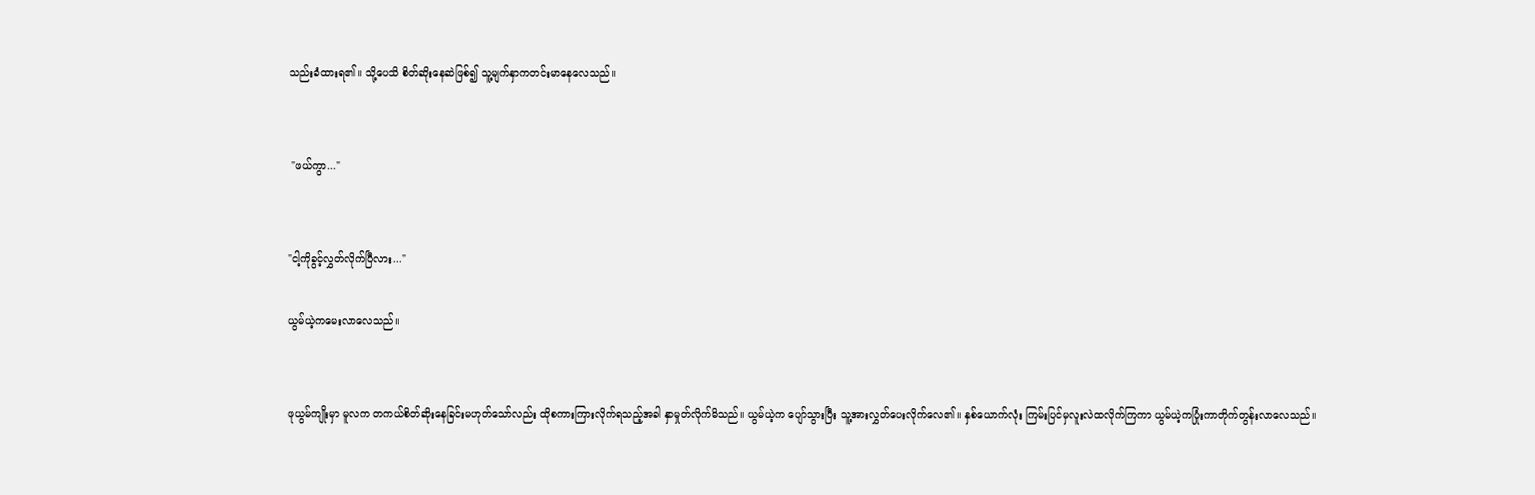သည်းခံထားရ၏။ သို့ပေသိ စိတ်ဆိုးနေဆဲဖြစ်၍ သူ့မျက်နှာကတင်းမာနေလေသည်။


 "ဖယ်ကွာ..."


"ငါ့ကိုခွင့်လွှတ်လိုက်ပြီလား..."

ယွမ်ယဲ့ကမေးလာလေသည်။


ဖုယွမ်ကျိုးမှာ မူလက တကယ်စိတ်ဆိုးနေခြင်းမဟုတ်သော်လည်း ထိုစကားကြားလိုက်ရသည့်အခါ နှာမှုတ်လိုက်မိသည်။ ယွမ်ယဲ့က ပျော်သွားပြီး သူ့အားလွှတ်ပေးလိုက်လေ၏။ နှစ်ယောက်လုံး ကြမ်းပြင်မှလူးလဲထလိုက်ကြကာ ယွမ်ယဲ့ကပြုံးကာတိုက်တွန်းလာလေသည်။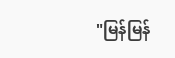"မြန်မြန်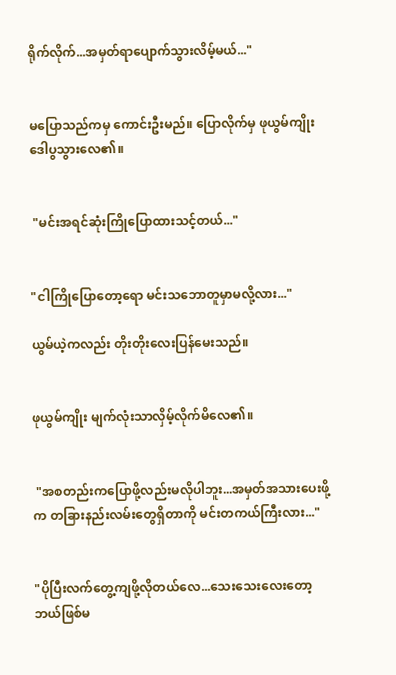ရိုက်လိုက်...အမှတ်ရာပျောက်သွားလိမ့်မယ်..."


မပြောသည်ကမှ ကောင်းဦးမည်။ ပြောလိုက်မှ ဖုယွမ်ကျိုး ဒေါပွသွားလေ၏။


 "မင်းအရင်ဆုံးကြိုပြောထားသင့်တယ်..."


"ငါကြိုပြောတော့ရော မင်းသဘောတူမှာမလို့လား..."

ယွမ်ယဲ့ကလည်း တိုးတိုးလေးပြန်မေးသည်။


ဖုယွမ်ကျိုး မျက်လုံးသာလှိမ့်လိုက်မိလေ၏။


 "အစတည်းကပြောဖို့လည်းမလိုပါဘူး...အမှတ်အသားပေးဖို့က တခြားနည်းလမ်းတွေရှိတာကို မင်းတကယ်ကြီးလား..."


"ပိုပြီးလက်တွေ့ကျဖို့လိုတယ်လေ...သေးသေးလေးတော့ဘယ်ဖြစ်မ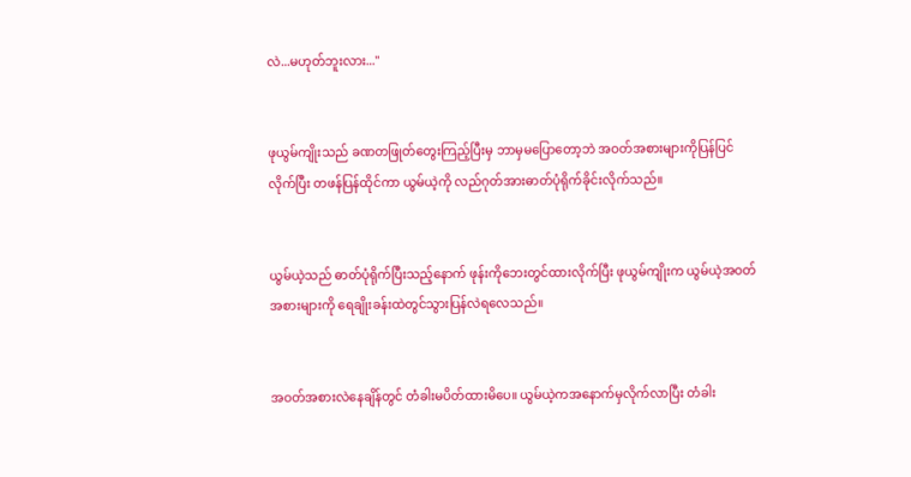လဲ...မဟုတ်ဘူးလား..."


ဖုယွမ်ကျိုးသည် ခဏတဖြုတ်တွေးကြည့်ပြီးမှ ဘာမှမပြောတော့ဘဲ အဝတ်အစားများကိုပြန်ပြင်လိုက်ပြီး တဖန်ပြန်ထိုင်ကာ ယွမ်ယဲ့ကို လည်ဂုတ်အားဓာတ်ပုံရိုက်ခိုင်းလိုက်သည်။


ယွမ်ယဲ့သည် ဓာတ်ပုံရိုက်ပြီးသည့်နောက် ဖုန်းကိုဘေးတွင်ထားလိုက်ပြီး ဖုယွမ်ကျိုးက ယွမ်ယဲ့အဝတ်အစားများကို ရေချိုးခန်းထဲတွင်သွားပြန်လဲရလေသည်။


အဝတ်အစားလဲနေချိန်တွင် တံခါးမပိတ်ထားမိပေ။ ယွမ်ယဲ့ကအနောက်မှလိုက်လာပြီး တံခါး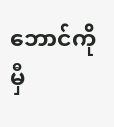ဘောင်ကိုမှီ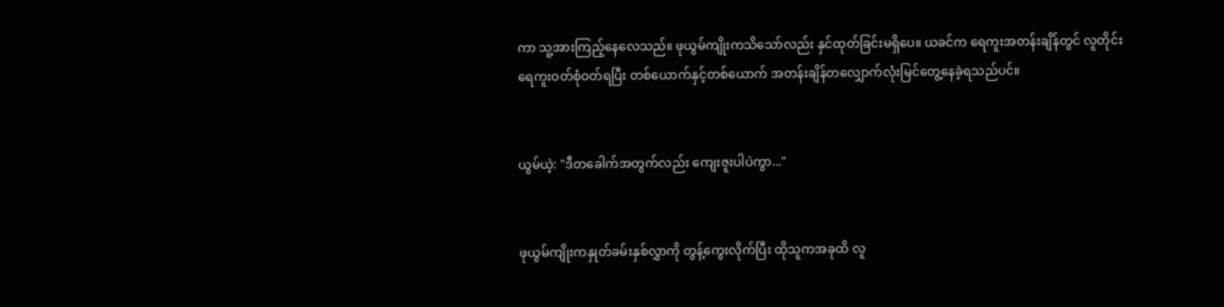ကာ သူ့အားကြည့်နေလေသည်။ ဖုယွမ်ကျိုးကသိသော်လည်း နှင်ထုတ်ခြင်းမရှိပေ။ ယခင်က ရေကူးအတန်းချိန်တွင် လူတိုင်းရေကူးဝတ်စုံဝတ်ရပြီး တစ်ယောက်နှင့်တစ်ယောက် အတန်းချိန်တလျှောက်လုံးမြင်တွေ့နေခဲ့ရသည်ပင်။


ယွမ်ယဲ့: "ဒီတခေါက်အတွက်လည်း ကျေးဇူးပါပဲကွာ..."


ဖုယွမ်ကျိုးကနှုတ်ခမ်းနှစ်လွှာကို တွန့်ကွေးလိုက်ပြီး ထိုသူကအခုထိ လူ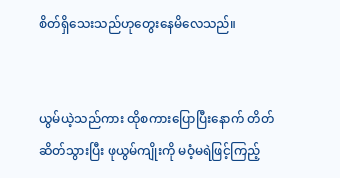စိတ်ရှိသေးသည်ဟုတွေးနေမိလေသည်။


ယွမ်ယဲ့သည်ကား ထိုစကားပြောပြီးနောက် တိတ်ဆိတ်သွားပြီး ဖုယွမ်ကျိုးကို မဝံ့မရဲဖြင့်ကြည့်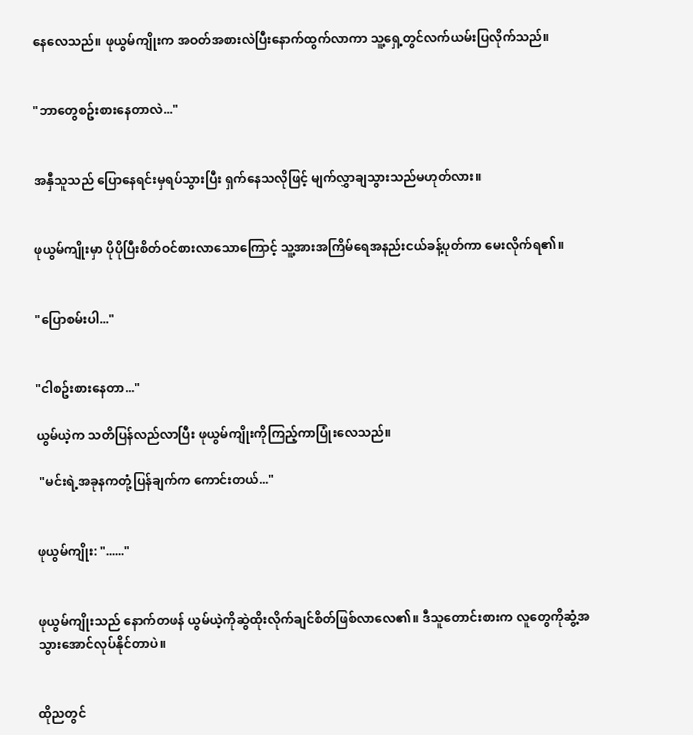နေလေသည်။ ဖုယွမ်ကျိုးက အဝတ်အစားလဲပြီးနောက်ထွက်လာကာ သူ့ရှေ့တွင်လက်ယမ်းပြလိုက်သည်။


"ဘာတွေစဥ်းစားနေတာလဲ..."


အနှီသူသည် ပြောနေရင်းမှရပ်သွားပြီး ရှက်နေသလိုဖြင့် မျက်လွှာချသွားသည်မဟုတ်လား။


ဖုယွမ်ကျိုးမှာ ပိုပိုပြီးစိတ်ဝင်စားလာသောကြောင့် သူ့အားအကြိမ်ရေအနည်းငယ်ခန့်ပုတ်ကာ မေးလိုက်ရ၏။


"ပြောစမ်းပါ..."


"ငါစဥ်းစားနေတာ..."

ယွမ်ယဲ့က သတိပြန်လည်လာပြီး ဖုယွမ်ကျိုးကိုကြည့်ကာပြုံးလေသည်။

 "မင်းရဲ့အခုနကတုံ့ပြန်ချက်က ကောင်းတယ်..."


ဖုယွမ်ကျိုး: "......"


ဖုယွမ်ကျိုးသည် နောက်တဖန် ယွမ်ယဲ့ကိုဆွဲထိုးလိုက်ချင်စိတ်ဖြစ်လာလေ၏။ ဒီသူတောင်းစားက လူတွေကိုဆွံ့အသွားအောင်လုပ်နိုင်တာပဲ။


ထိုညတွင်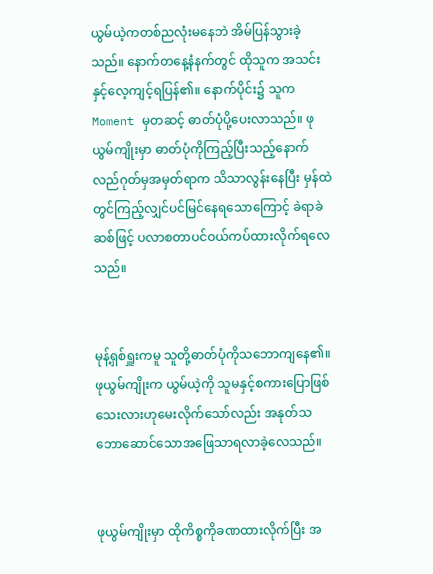ယွမ်ယဲ့ကတစ်ညလုံးမနေဘဲ အိမ်ပြန်သွားခဲ့သည်။ နောက်တနေ့နံနက်တွင် ထိုသူက အသင်းနှင့်လေ့ကျင့်ရပြန်၏။ နောက်ပိုင်း၌ သူက Moment မှတဆင့် ဓာတ်ပုံပို့ပေးလာသည်။ ဖုယွမ်ကျိုးမှာ ဓာတ်ပုံကိုကြည့်ပြီးသည့်နောက် လည်ဂုတ်မှအမှတ်ရာက သိသာလွန်းနေပြီး မှန်ထဲတွင်ကြည့်လျှင်ပင်မြင်နေရသောကြောင့် ခဲရာခဲဆစ်ဖြင့် ပလာစတာပင်ဝယ်ကပ်ထားလိုက်ရလေသည်။


မုန့်ရှစ်ရှူးကမူ သူတို့ဓာတ်ပုံကိုသဘောကျနေ၏။ ဖုယွမ်ကျိုးက ယွမ်ယဲ့ကို သူမနှင့်စကားပြောဖြစ်သေးလားဟုမေးလိုက်သော်လည်း အနုတ်သဘောဆောင်သောအဖြေသာရလာခဲ့လေသည်။


ဖုယွမ်ကျိုးမှာ ထိုကိစ္စကိုခဏထားလိုက်ပြီး အ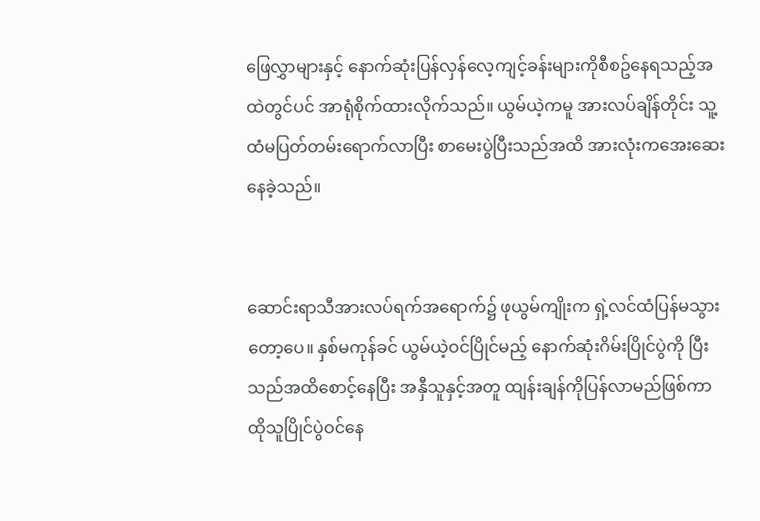ဖြေလွှာများနှင့် နောက်ဆုံးပြန်လှန်လေ့ကျင့်ခန်းများကိုစီစဥ်နေရသည့်အထဲတွင်ပင် အာရုံစိုက်ထားလိုက်သည်။ ယွမ်ယဲ့ကမူ အားလပ်ချိန်တိုင်း သူ့ထံမပြတ်တမ်းရောက်လာပြီး စာမေးပွဲပြီးသည်အထိ အားလုံးကအေးဆေးနေခဲ့သည်။


ဆောင်းရာသီအားလပ်ရက်အရောက်၌ ဖုယွမ်ကျိုးက ရှဲ့လင်ထံပြန်မသွားတော့ပေ။ နှစ်မကုန်ခင် ယွမ်ယဲ့ဝင်ပြိုင်မည့် နောက်ဆုံးဂိမ်းပြိုင်ပွဲကို ပြီးသည်အထိစောင့်နေပြီး အနှီသူနှင့်အတူ ထျန်းချန်ကိုပြန်လာမည်ဖြစ်ကာ ထိုသူပြိုင်ပွဲဝင်နေ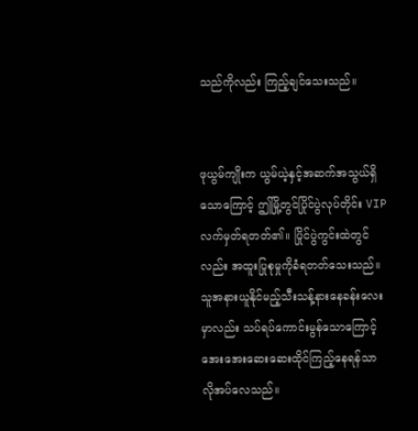သည်ကိုလည်း ကြည့်ချင်သေးသည်။


ဖုယွမ်ကျိုးက ယွမ်ယဲ့နှင့်အဆက်အသွယ်ရှိသောကြောင့် ဤမြို့တွင်ပြိုင်ပွဲလုပ်တိုင်း VIP လက်မှတ်ရတတ်၏။ ပြိုင်ပွဲကွင်းထဲတွင်လည်း အထူးပြုစုမှုကိုခံရတတ်သေးသည်။ သူအနားယူနိုင်မည့်သီးသန့်နားနေခန်းလေးမှာလည်း သပ်ရပ်ကောင်းမွန်သောကြောင့် အေးအေးဆေးဆေးထိုင်ကြည့်နေရန်သာ လိုအပ်လေသည်။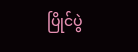ပြိုင်ပွဲ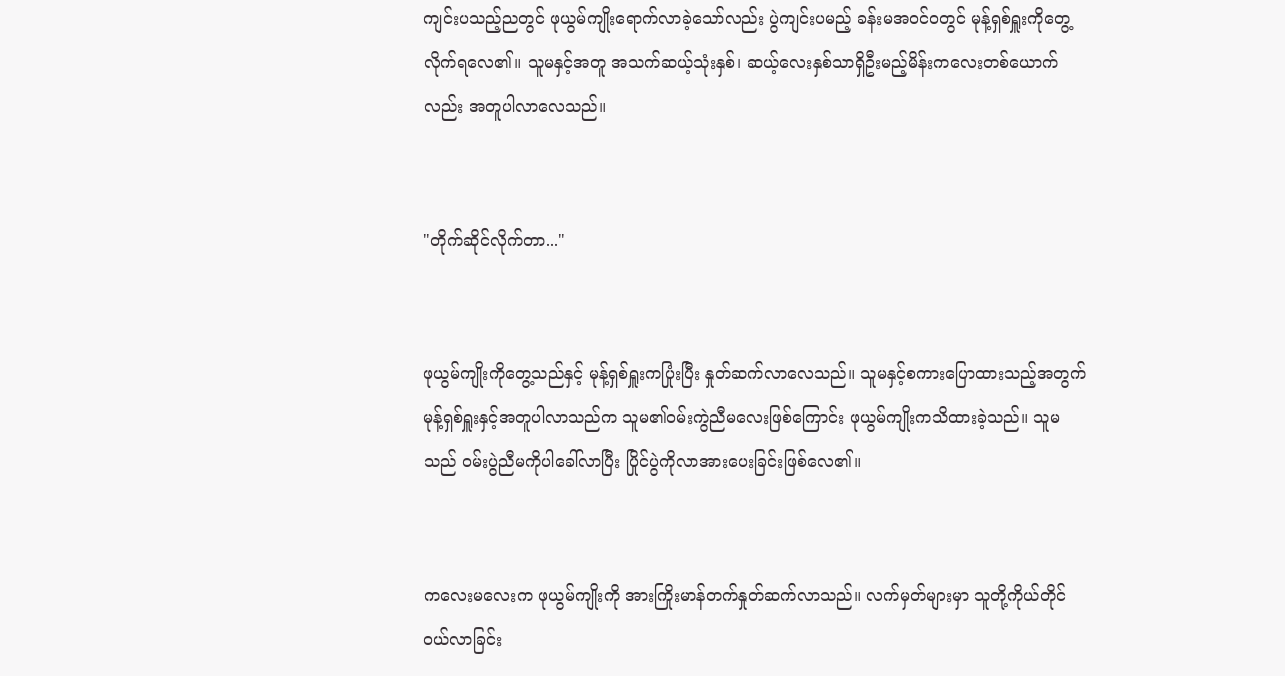ကျင်းပသည့်ညတွင် ဖုယွမ်ကျိုးရောက်လာခဲ့သော်လည်း ပွဲကျင်းပမည့် ခန်းမအဝင်ဝတွင် မုန့်ရှစ်ရှူးကိုတွေ့လိုက်ရလေ၏။ သူမနှင့်အတူ အသက်ဆယ့်သုံးနှစ်၊ ဆယ့်လေးနှစ်သာရှိဦးမည့်မိန်းကလေးတစ်ယောက်လည်း အတူပါလာလေသည်။


"တိုက်ဆိုင်လိုက်တာ..."


ဖုယွမ်ကျိုးကိုတွေ့သည်နှင့် မုန့်ရှစ်ရှူးကပြုံးပြီး နှုတ်ဆက်လာလေသည်။ သူမနှင့်စကားပြောထားသည့်အတွက် မုန့်ရှစ်ရှူးနှင့်အတူပါလာသည်က သူမ၏ဝမ်းကွဲညီမလေးဖြစ်ကြောင်း ဖုယွမ်ကျိုးကသိထားခဲ့သည်။ သူမသည် ဝမ်းပွဲညီမကိုပါခေါ်လာပြီး ပြိုင်ပွဲကိုလာအားပေးခြင်းဖြစ်လေ၏။


ကလေးမလေးက ဖုယွမ်ကျိုးကို အားကြိုးမာန်တက်နှုတ်ဆက်လာသည်။ လက်မှတ်များမှာ သူတို့ကိုယ်တိုင်ဝယ်လာခြင်း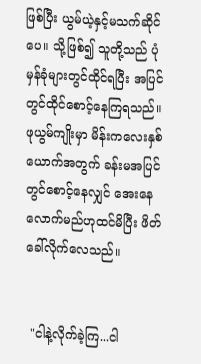ဖြစ်ပြီး ယွမ်ယဲ့နှင့်မသက်ဆိုင်ပေ။ သို့ဖြစ်၍ သူတို့သည် ပုံမှန်ခုံများတွင်ထိုင်ရပြီး အပြင်တွင်ထိုင်စောင့်နေကြရသည်။ ဖုယွမ်ကျိုးမှာ မိန်းကလေးနှစ်ယောက်အတွက် ခန်းမအပြင်တွင်စောင့်နေလျှင် အေးနေလောက်မည်ဟုထင်မိပြီး ဖိတ်ခေါ်လိုက်လေသည်။


 "ငါနဲ့လိုက်ခဲ့ကြ...ငါ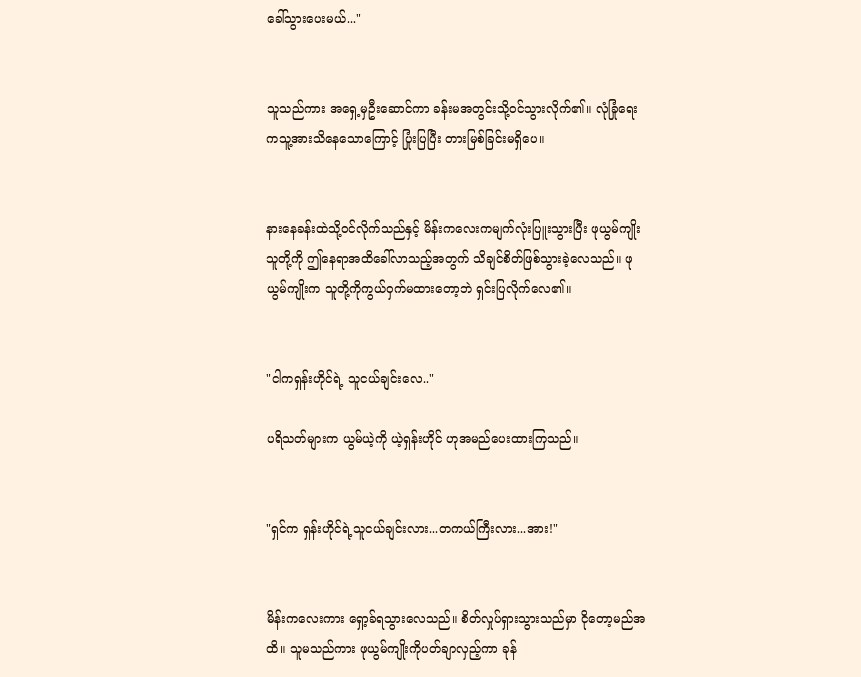ခေါ်သွားပေးမယ်..."


သူသည်ကား အရှေ့မှဦးဆောင်ကာ ခန်းမအတွင်းသို့ဝင်သွားလိုက်၏။ လုံခြုံရေးကသူ့အားသိနေသောကြောင့် ပြုံးပြပြီး တားမြစ်ခြင်းမရှိပေ။


နားနေခန်းထဲသို့ဝင်လိုက်သည်နှင့် မိန်းကလေးကမျက်လုံးပြူးသွားပြီး ဖုယွမ်ကျိုး သူတို့ကို ဤနေရာအထိခေါ်လာသည့်အတွက် သိချင်စိတ်ဖြစ်သွားခဲ့လေသည်။ ဖုယွမ်ကျိုးက သူတို့ကိုကွယ်ဝှက်မထားတော့ဘဲ ရှင်းပြလိုက်လေ၏။


"ငါကရှန်းဟိုင်ရဲ့ သူငယ်ချင်းလေ.."

ပရိသတ်များက ယွမ်ယဲ့ကို ယဲ့ရှန်းဟိုင် ဟုအမည်ပေးထားကြသည်။


"ရှင်က ရှန်းဟိုင်ရဲ့သူငယ်ချင်းလား...တကယ်ကြီးလား...အား!"


မိန်းကလေးကား ရှော့ခ်ရသွားလေသည်။ စိတ်လှုပ်ရှားသွားသည်မှာ ငိုတော့မည်အထိ။ သူမသည်ကား ဖုယွမ်ကျိုးကိုပတ်ချာလှည့်ကာ ခုန်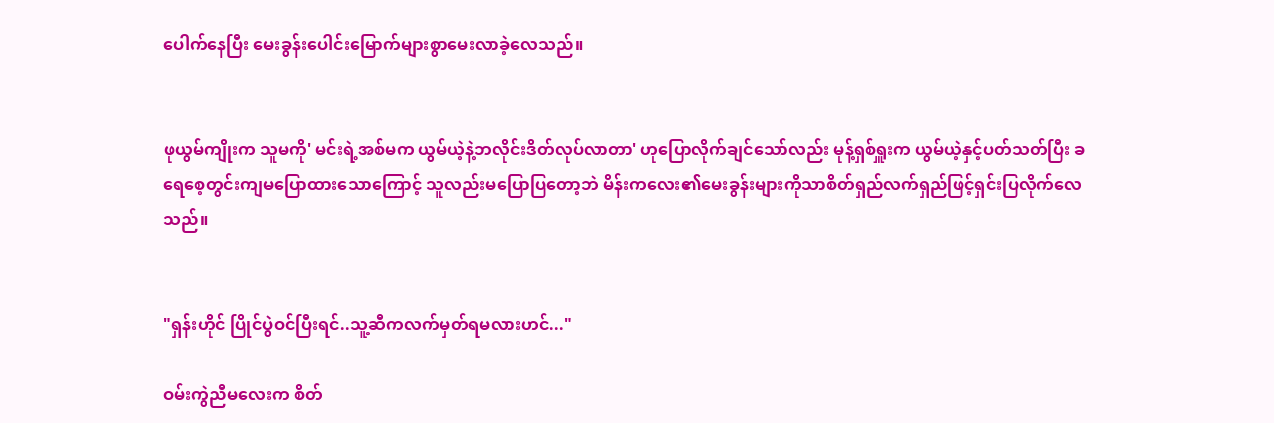ပေါက်နေပြီး မေးခွန်းပေါင်းမြောက်များစွာမေးလာခဲ့လေသည်။


ဖုယွမ်ကျိုးက သူမကို' မင်းရဲ့အစ်မက ယွမ်ယဲ့နဲ့ဘလိုင်းဒိတ်လုပ်လာတာ' ဟုပြောလိုက်ချင်သော်လည်း မုန့်ရှစ်ရှူးက ယွမ်ယဲ့နှင့်ပတ်သတ်ပြီး ခရေစေ့တွင်းကျမပြောထားသောကြောင့် သူလည်းမပြောပြတော့ဘဲ မိန်းကလေး၏မေးခွန်းများကိုသာစိတ်ရှည်လက်ရှည်ဖြင့်ရှင်းပြလိုက်လေသည်။


"ရှန်းဟိုင် ပြိုင်ပွဲဝင်ပြီးရင်..သူ့ဆီကလက်မှတ်ရမလားဟင်..."

ဝမ်းကွဲညီမလေးက စိတ်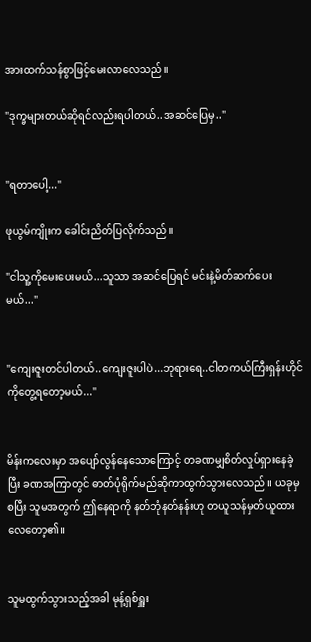အားထက်သန်စွာဖြင့်မေးလာလေသည်။

"ဒုက္ခများတယ်ဆိုရင်လည်းရပါတယ်..အဆင်ပြေမှ.."


"ရတာပေါ့..."

ဖုယွမ်ကျိုးက ခေါင်းညိတ်ပြလိုက်သည်။

"ငါသူ့ကိုမေးပေးမယ်...သူသာ အဆင်ပြေရင် မင်းနဲ့မိတ်ဆက်ပေးမယ်..."


"ကျေးဇူးတင်ပါတယ်..ကျေးဇူးပါပဲ...ဘုရားရေ..ငါတကယ်ကြီးရှန်းဟိုင်ကိုတွေ့ရတော့မယ်..."


မိန်းကလေးမှာ အပျော်လွန်နေသောကြောင့် တခဏမျှစိတ်လှုပ်ရှားနေခဲ့ပြီး ခဏအကြာတွင် ဓာတ်ပုံရိုက်မည်ဆိုကာထွက်သွားလေသည်။ ယခုမှစပြီး သူမအတွက် ဤနေရာကို နတ်ဘုံနတ်နန်းဟု တယူသန်မှတ်ယူထားလေတော့၏။


သူမထွက်သွားသည့်အခါ မုန့်ရှစ်ရှူး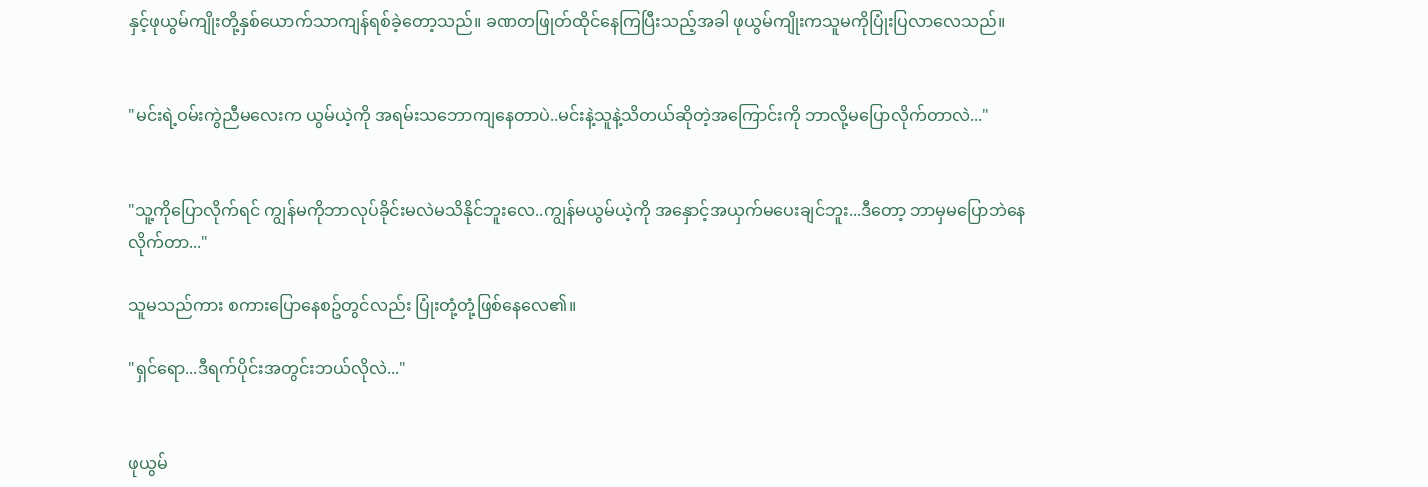နှင့်ဖုယွမ်ကျိုးတို့နှစ်ယောက်သာကျန်ရစ်ခဲ့တော့သည်။ ခဏတဖြုတ်ထိုင်နေကြပြီးသည့်အခါ ဖုယွမ်ကျိုးကသူမကိုပြုံးပြလာလေသည်။


"မင်းရဲ့ဝမ်းကွဲညီမလေးက ယွမ်ယဲ့ကို အရမ်းသဘောကျနေတာပဲ..မင်းနဲ့သူနဲ့သိတယ်ဆိုတဲ့အကြောင်းကို ဘာလို့မပြောလိုက်တာလဲ..."


"သူ့ကိုပြောလိုက်ရင် ကျွန်မကိုဘာလုပ်ခိုင်းမလဲမသိနိုင်ဘူးလေ..ကျွန်မယွမ်ယဲ့ကို အနှောင့်အယှက်မပေးချင်ဘူး...ဒီတော့ ဘာမှမပြောဘဲနေလိုက်တာ..."

သူမသည်ကား စကားပြောနေစဥ်တွင်လည်း ပြုံးတုံ့တုံ့ဖြစ်နေလေ၏။

"ရှင်ရော...ဒီရက်ပိုင်းအတွင်းဘယ်လိုလဲ..."


ဖုယွမ်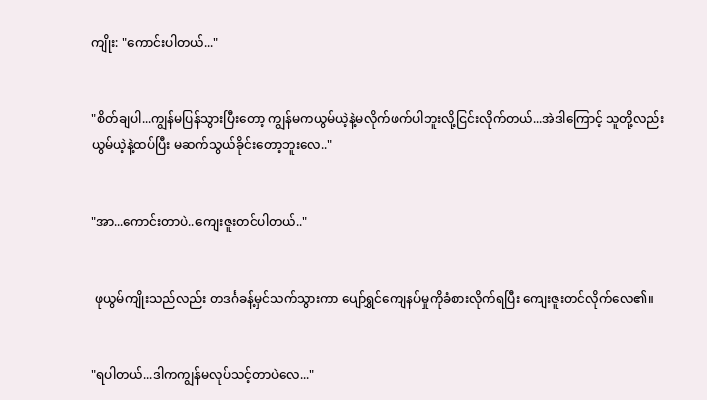ကျိုး: "ကောင်းပါတယ်..."


"စိတ်ချပါ...ကျွန်မပြန်သွားပြီးတော့ ကျွန်မကယွမ်ယဲ့နဲ့မလိုက်ဖက်ပါဘူးလို့ငြင်းလိုက်တယ်...အဲဒါကြောင့် သူတို့လည်းယွမ်ယဲ့နဲ့ထပ်ပြီး မဆက်သွယ်ခိုင်းတော့ဘူးလေ.."


"အာ...ကောင်းတာပဲ..ကျေးဇူးတင်ပါတယ်.."


 ဖုယွမ်ကျိုးသည်လည်း တဒင်္ဂခန့်မှင်သက်သွားကာ ပျော်ရွှင်ကျေနပ်မှုကိုခံစားလိုက်ရပြီး ကျေးဇူးတင်လိုက်လေ၏။


"ရပါတယ်...ဒါကကျွန်မလုပ်သင့်တာပဲလေ..."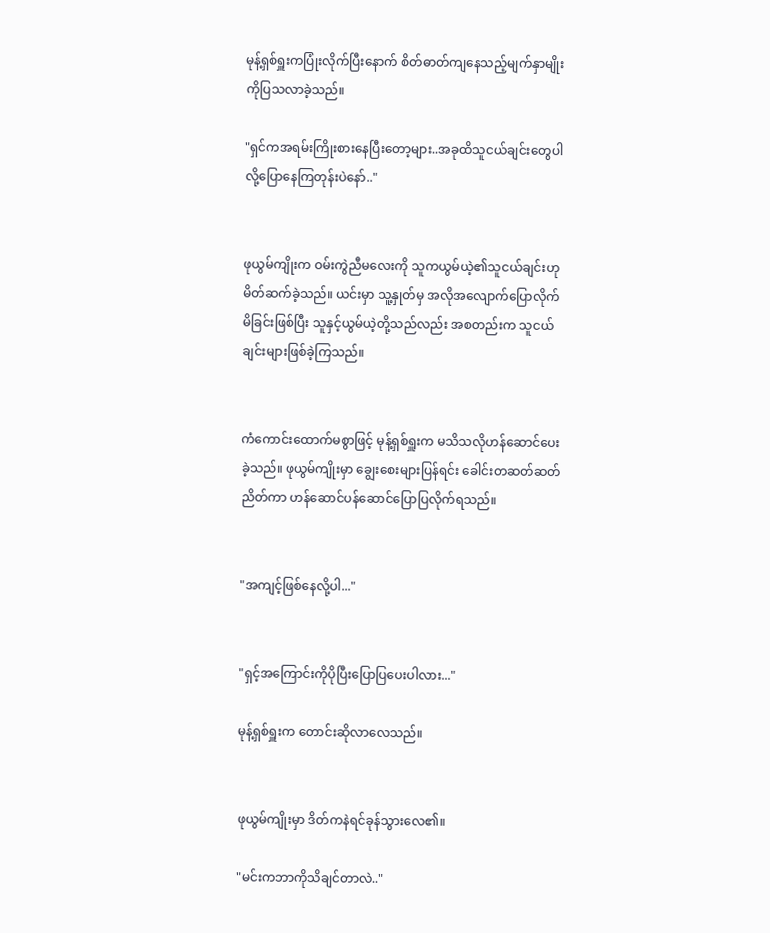မုန့်ရှစ်ရှူးကပြုံးလိုက်ပြီးနောက် စိတ်ဓာတ်ကျနေသည့်မျက်နှာမျိုးကိုပြသလာခဲ့သည်။

"ရှင်ကအရမ်းကြိုးစားနေပြီးတော့များ..အခုထိသူငယ်ချင်းတွေပါလို့ပြောနေကြတုန်းပဲနော်.."


ဖုယွမ်ကျိုးက ဝမ်းကွဲညီမလေးကို သူကယွမ်ယဲ့၏သူငယ်ချင်းဟု မိတ်ဆက်ခဲ့သည်။ ယင်းမှာ သူ့နှုတ်မှ အလိုအလျောက်ပြောလိုက်မိခြင်းဖြစ်ပြီး သူနှင့်ယွမ်ယဲ့တို့သည်လည်း အစတည်းက သူငယ်ချင်းများဖြစ်ခဲ့ကြသည်။


ကံကောင်းထောက်မစွာဖြင့် မုန့်ရှစ်ရှူးက မသိသလိုဟန်ဆောင်ပေးခဲ့သည်။ ဖုယွမ်ကျိုးမှာ ချွေးစေးများပြန်ရင်း ခေါင်းတဆတ်ဆတ်ညိတ်ကာ ဟန်ဆောင်ပန်ဆောင်ပြောပြလိုက်ရသည်။


"အကျင့်ဖြစ်နေလို့ပါ..."


"ရှင့်အကြောင်းကိုပိုပြီးပြောပြပေးပါလား..."

မုန့်ရှစ်ရှူးက တောင်းဆိုလာလေသည်။


ဖုယွမ်ကျိုးမှာ ဒိတ်ကနဲရင်ခုန်သွားလေ၏။

"မင်းကဘာကိုသိချင်တာလဲ.."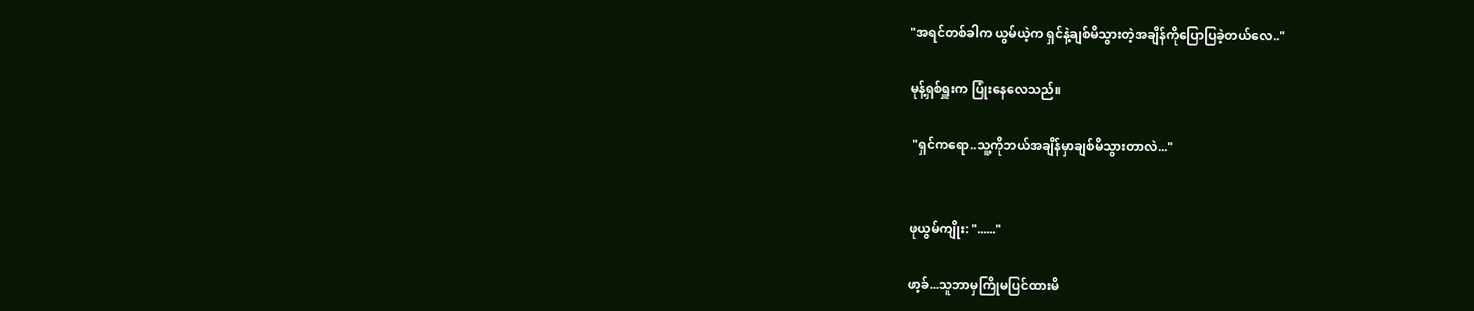"အရင်တစ်ခါက ယွမ်ယဲ့က ရှင်နဲ့ချစ်မိသွားတဲ့အချိန်ကိုပြောပြခဲ့တယ်လေ.."

မုန့်ရှစ်ရှူးက ပြုံးနေလေသည်။

 "ရှင်ကရော..သူ့ကိုဘယ်အချိန်မှာချစ်မိသွားတာလဲ..."


ဖုယွမ်ကျိုး: "......"

ဖာ့ခ်...သူဘာမှကြိုမပြင်ထားမိ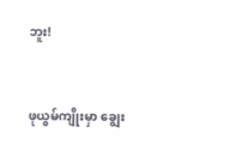ဘူး!


ဖုယွမ်ကျိုးမှာ ချွေး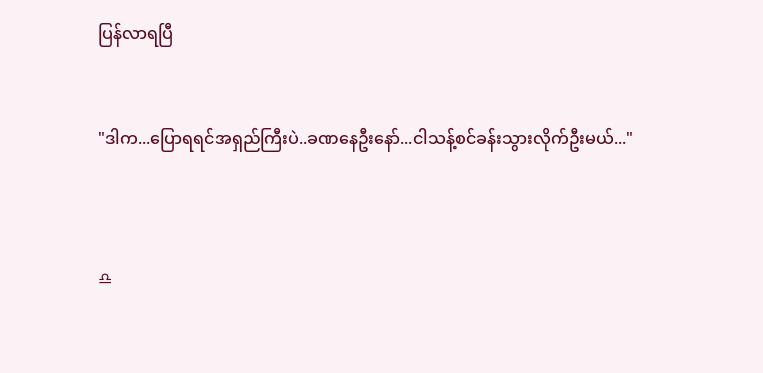ပြန်လာရပြီ


"ဒါက...ပြောရရင်အရှည်ကြီးပဲ..ခဏနေဦးနော်...ငါသန့်စင်ခန်းသွားလိုက်ဦးမယ်..."



♎